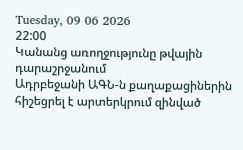Tuesday, 09 06 2026
22:00
Կանանց առողջությունը թվային դարաշրջանում
Ադրբեջանի ԱԳՆ-ն քաղաքացիներին հիշեցրել է արտերկրում զինված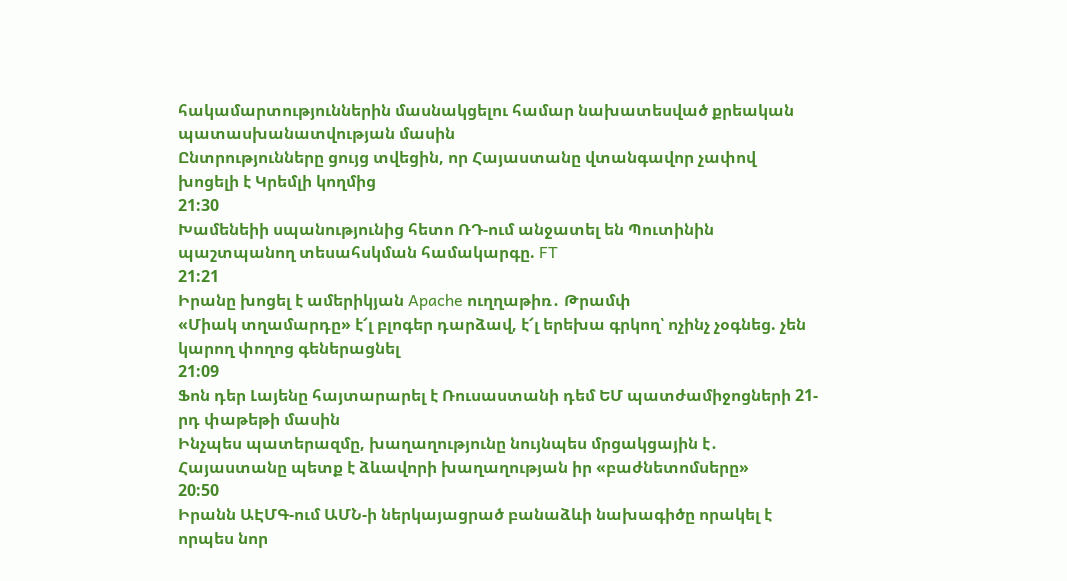հակամարտություններին մասնակցելու համար նախատեսված քրեական պատասխանատվության մասին
Ընտրությունները ցույց տվեցին, որ Հայաստանը վտանգավոր չափով խոցելի է Կրեմլի կողմից
21:30
Խամենեիի սպանությունից հետո ՌԴ-ում անջատել են Պուտինին պաշտպանող տեսահսկման համակարգը. FT
21:21
Իրանը խոցել է ամերիկյան Apache ուղղաթիռ․ Թրամփ
«Միակ տղամարդը» է՜լ բլոգեր դարձավ, է՜լ երեխա գրկող՝ ոչինչ չօգնեց. չեն կարող փողոց գեներացնել
21:09
Ֆոն դեր Լայենը հայտարարել է Ռուսաստանի դեմ ԵՄ պատժամիջոցների 21-րդ փաթեթի մասին
Ինչպես պատերազմը, խաղաղությունը նույնպես մրցակցային է․ Հայաստանը պետք է ձևավորի խաղաղության իր «բաժնետոմսերը»
20:50
Իրանն ԱԷՄԳ-ում ԱՄՆ-ի ներկայացրած բանաձևի նախագիծը որակել է որպես նոր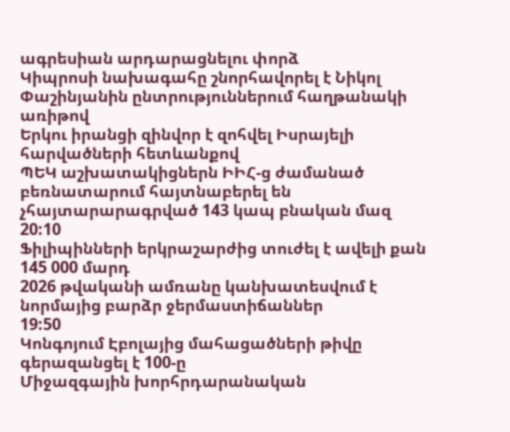ագրեսիան արդարացնելու փորձ
Կիպրոսի նախագահը շնորհավորել է Նիկոլ Փաշինյանին ընտրություններում հաղթանակի առիթով
Երկու իրանցի զինվոր է զոհվել Իսրայելի հարվածների հետևանքով
ՊԵԿ աշխատակիցներն ԻԻՀ-ց ժամանած բեռնատարում հայտնաբերել են չհայտարարագրված 143 կապ բնական մազ
20:10
Ֆիլիպինների երկրաշարժից տուժել է ավելի քան 145 000 մարդ
2026 թվականի ամռանը կանխատեսվում է նորմայից բարձր ջերմաստիճաններ
19:50
Կոնգոյում Էբոլայից մահացածների թիվը գերազանցել է 100-ը
Միջազգային խորհրդարանական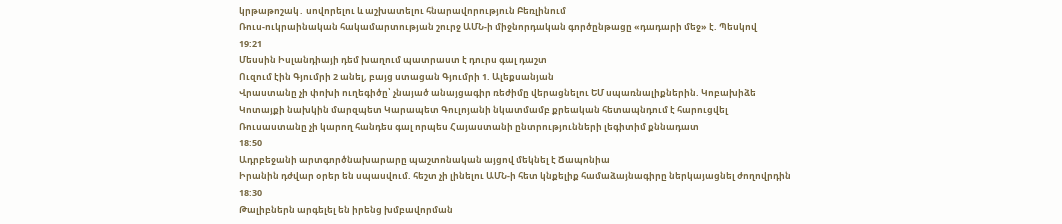կրթաթոշակ․ սովորելու և աշխատելու հնարավորություն Բեռլինում
Ռուս-ուկրաինական հակամարտության շուրջ ԱՄՆ-ի միջնորդական գործընթացը «դադարի մեջ» է. Պեսկով
19:21
Մեսսին Իսլանդիայի դեմ խաղում պատրաստ է դուրս գալ դաշտ
Ուզում էին Գյումրի 2 անել, բայց ստացան Գյումրի 1. Ալեքսանյան
Վրաստանը չի փոխի ուղեգիծը՝ չնայած անայցագիր ռեժիմը վերացնելու ԵՄ սպառնալիքներին. Կոբախիձե
Կոտայքի նախկին մարզպետ Կարապետ Գուլոյանի նկատմամբ քրեական հետապնդում է հարուցվել
Ռուսաստանը չի կարող հանդես գալ որպես Հայաստանի ընտրությունների լեգիտիմ քննադատ
18:50
Ադրբեջանի արտգործնախարարը պաշտոնական այցով մեկնել է Ճապոնիա
Իրանին դժվար օրեր են սպասվում. հեշտ չի լինելու ԱՄՆ-ի հետ կնքելիք համաձայնագիրը ներկայացնել ժողովրդին
18:30
Թալիբներն արգելել են իրենց խմբավորման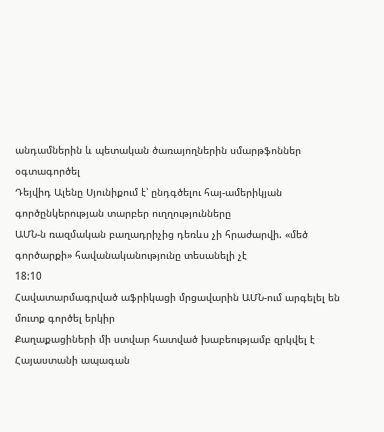անդամներին և պետական ծառայողներին սմարթֆոններ օգտագործել
Դեյվիդ Ալենը Սյունիքում է՝ ընդգծելու հայ-ամերիկյան գործընկերության տարբեր ուղղությունները
ԱՄՆ-ն ռազմական բաղադրիչից դեռևս չի հրաժարվի. «մեծ գործարքի» հավանականությունը տեսանելի չէ
18:10
Հավատարմագրված աֆրիկացի մրցավարին ԱՄՆ-ում արգելել են մուտք գործել երկիր
Քաղաքացիների մի ստվար հատված խաբեությամբ զրկվել է Հայաստանի ապագան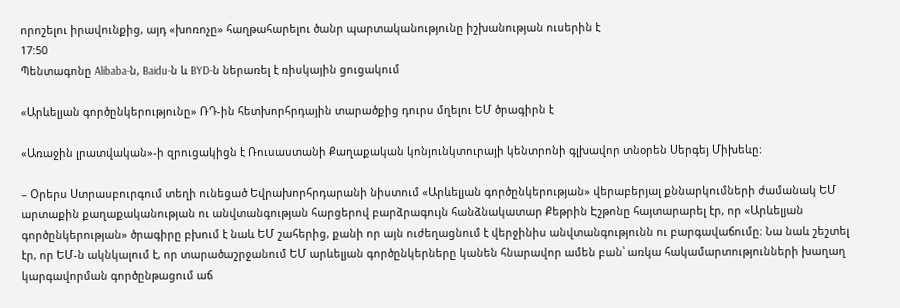որոշելու իրավունքից, այդ «խոռոչը» հաղթահարելու ծանր պարտականությունը իշխանության ուսերին է
17:50
Պենտագոնը Alibaba-ն, Baidu-ն և BYD-ն ներառել է ռիսկային ցուցակում

«Արևելյան գործընկերությունը» ՌԴ-ին հետխորհրդային տարածքից դուրս մղելու ԵՄ ծրագիրն է

«Առաջին լրատվական»-ի զրուցակիցն է Ռուսաստանի Քաղաքական կոնյունկտուրայի կենտրոնի գլխավոր տնօրեն Սերգեյ Միխեևը:

– Օրերս Ստրասբուրգում տեղի ունեցած Եվրախորհրդարանի նիստում «Արևելյան գործընկերության» վերաբերյալ քննարկումների ժամանակ ԵՄ արտաքին քաղաքականության ու անվտանգության հարցերով բարձրագույն հանձնակատար Քեթրին Էշթոնը հայտարարել էր, որ «Արևելյան գործընկերության» ծրագիրը բխում է նաև ԵՄ շահերից, քանի որ այն ուժեղացնում է վերջինիս անվտանգությունն ու բարգավաճումը։ Նա նաև շեշտել էր, որ ԵՄ-ն ակնկալում է, որ տարածաշրջանում ԵՄ արևելյան գործընկերները կանեն հնարավոր ամեն բան՝ առկա հակամարտությունների խաղաղ կարգավորման գործընթացում աճ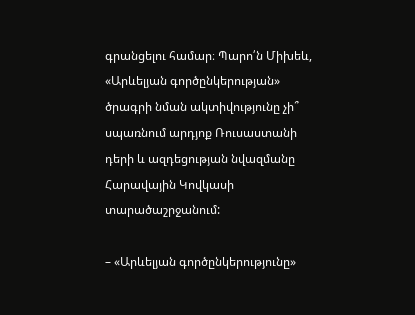գրանցելու համար։ Պարո՛ն Միխեև, «Արևելյան գործընկերության» ծրագրի նման ակտիվությունը չի՞ սպառնում արդյոք Ռուսաստանի դերի և ազդեցության նվազմանը Հարավային Կովկասի տարածաշրջանում:

– «Արևելյան գործընկերությունը»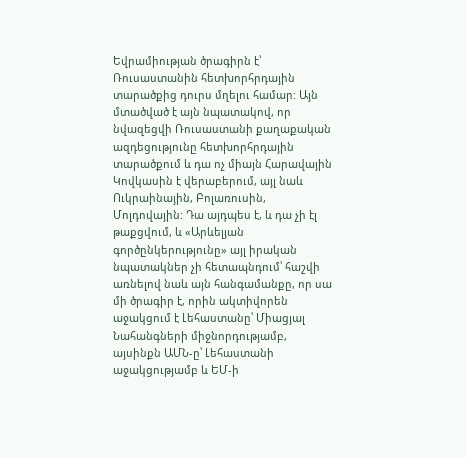Եվրամիության ծրագիրն է՝ Ռուսաստանին հետխորհրդային տարածքից դուրս մղելու համար: Այն մտածված է այն նպատակով, որ նվազեցվի Ռուսաստանի քաղաքական ազդեցությունը հետխորհրդային տարածքում և դա ոչ միայն Հարավային Կովկասին է վերաբերում, այլ նաև Ուկրաինային, Բոլառուսին, Մոլդովային: Դա այդպես է, և դա չի էլ թաքցվում, և «Արևելյան գործընկերությունը» այլ իրական նպատակներ չի հետապնդում՝ հաշվի առնելով նաև այն հանգամանքը, որ սա մի ծրագիր է, որին ակտիվորեն աջակցում է Լեհաստանը՝ Միացյալ Նահանգների միջնորդությամբ, այսինքն ԱՄՆ-ը՝ Լեհաստանի աջակցությամբ և ԵՄ-ի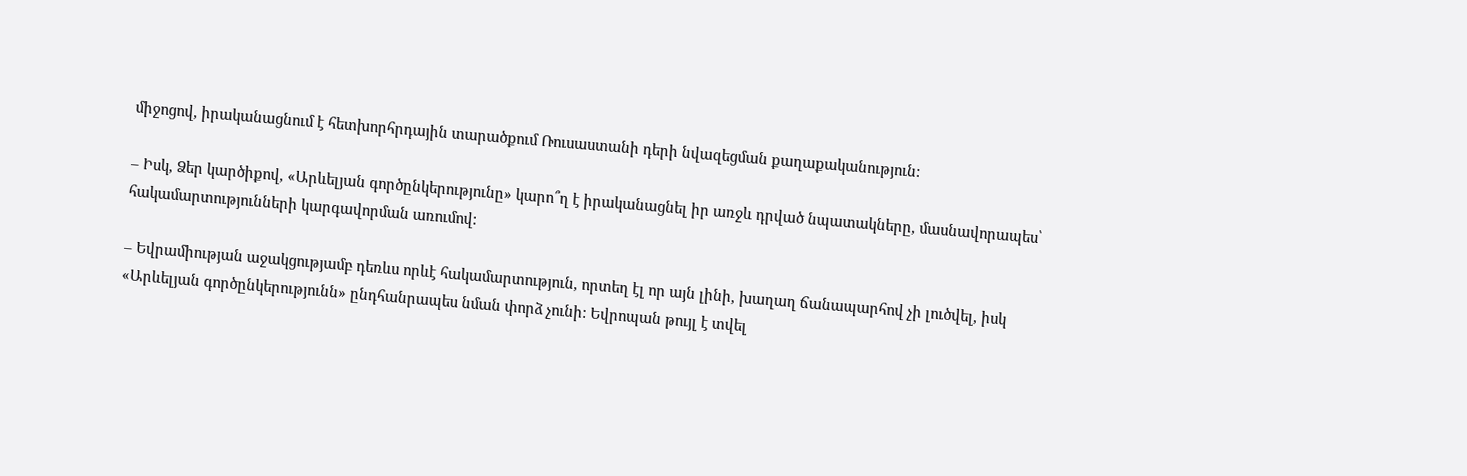միջոցով, իրականացնում է հետխորհրդային տարածքում Ռուսաստանի դերի նվազեցման քաղաքականություն:

– Իսկ, Ձեր կարծիքով, «Արևելյան գործընկերությունը» կարո՞ղ է իրականացնել իր առջև դրված նպատակները, մասնավորապես՝ հակամարտությունների կարգավորման առումով:

– Եվրամիության աջակցությամբ դեռևս որևէ հակամարտություն, որտեղ էլ որ այն լինի, խաղաղ ճանապարհով չի լուծվել, իսկ «Արևելյան գործընկերությունն» ընդհանրապես նման փորձ չունի: Եվրոպան թույլ է տվել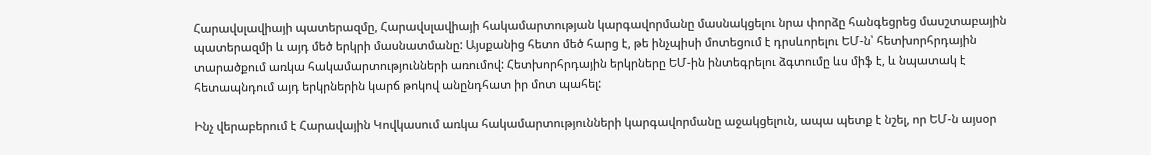Հարավսլավիայի պատերազմը, Հարավսլավիայի հակամարտության կարգավորմանը մասնակցելու նրա փորձը հանգեցրեց մասշտաբային պատերազմի և այդ մեծ երկրի մասնատմանը: Այսքանից հետո մեծ հարց է, թե ինչպիսի մոտեցում է դրսևորելու ԵՄ-ն՝ հետխորհրդային տարածքում առկա հակամարտությունների առումով: Հետխորհրդային երկրները ԵՄ-ին ինտեգրելու ձգտումը ևս միֆ է, և նպատակ է հետապնդում այդ երկրներին կարճ թոկով անընդհատ իր մոտ պահել:

Ինչ վերաբերում է Հարավային Կովկասում առկա հակամարտությունների կարգավորմանը աջակցելուն, ապա պետք է նշել, որ ԵՄ-ն այսօր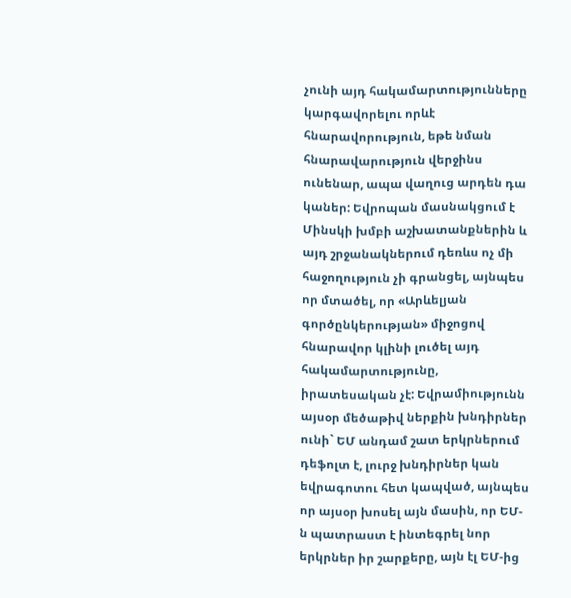չունի այդ հակամարտությունները կարգավորելու որևէ հնարավորություն, եթե նման հնարավարություն վերջինս ունենար, ապա վաղուց արդեն դա կաներ: Եվրոպան մասնակցում է Մինսկի խմբի աշխատանքներին և այդ շրջանակներում դեռևս ոչ մի հաջողություն չի գրանցել, այնպես որ մտածել, որ «Արևելյան գործընկերության» միջոցով հնարավոր կլինի լուծել այդ հակամարտությունը, իրատեսական չէ: Եվրամիությունն այսօր մեծաթիվ ներքին խնդիրներ ունի` ԵՄ անդամ շատ երկրներում դեֆոլտ է, լուրջ խնդիրներ կան եվրագոտու հետ կապված, այնպես որ այսօր խոսել այն մասին, որ ԵՄ-ն պատրաստ է ինտեգրել նոր երկրներ իր շարքերը, այն էլ ԵՄ-ից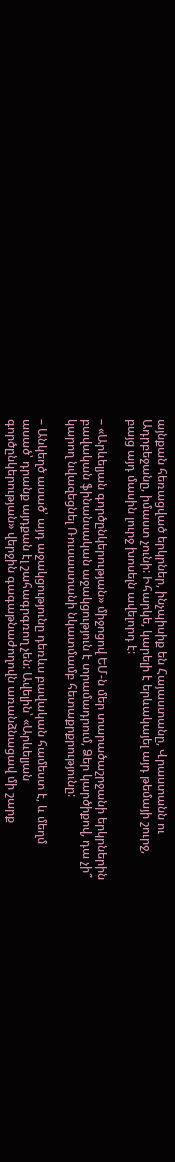այնքան հեռացված երկրներ, ինչպիսիք են Հայաստանը, Վրաստանն ու Ադրբեջանը, իմաստ չունի: Իհարկե, կարելի է երևակայել այդ թեմայի շուրջ, բայց այդ մասին լուրջ խոսելն ավելորդ է:

– «Արևելյան գործընկերության» միջոցով ԵՄ-ն մեր տարածաշրջանի երկրներին բավական ֆինանսական աջակցություն է տրամադրում, Ձեր կարծիքով, դա չի՞ կարող նվազեցնել Ռուսաստանի նկատմամբ հետաքրքրությունը:

– Անկեղծ ասած՝ այդ աջակցությունը դեռևս բավական համեստ է, և մեղմ ասած՝ դրանք այդքան էլ շահագրգռող չեն: Ավելին՝ «Արևելյան գործընկերության» վերջին գագաթնաժողովն առանձնացավ մի շարք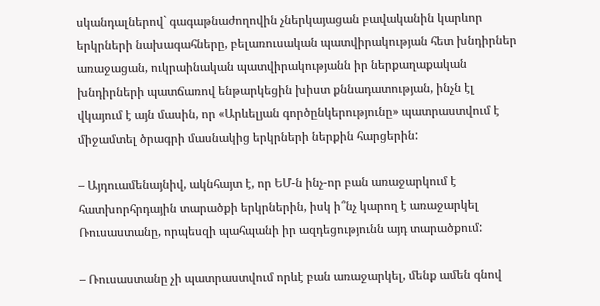սկանդալներով` գագաթնաժողովին չներկայացան բավականին կարևոր երկրների նախագահները, բելառուսական պատվիրակության հետ խնդիրներ առաջացան, ուկրաինական պատվիրակությանն իր ներքաղաքական խնդիրների պատճառով ենթարկեցին խիստ քննադատության, ինչն էլ վկայում է այն մասին, որ «Արևելյան գործընկերությունը» պատրաստվում է միջամտել ծրագրի մասնակից երկրների ներքին հարցերին:

– Այդուամենայնիվ, ակնհայտ է, որ ԵՄ-ն ինչ-որ բան առաջարկում է հատխորհրդային տարածքի երկրներին, իսկ ի՞նչ կարող է առաջարկել Ռուսաստանը, որպեսզի պահպանի իր ազդեցությունն այդ տարածքում:

– Ռուսաստանը չի պատրաստվում որևէ բան առաջարկել, մենք ամեն գնով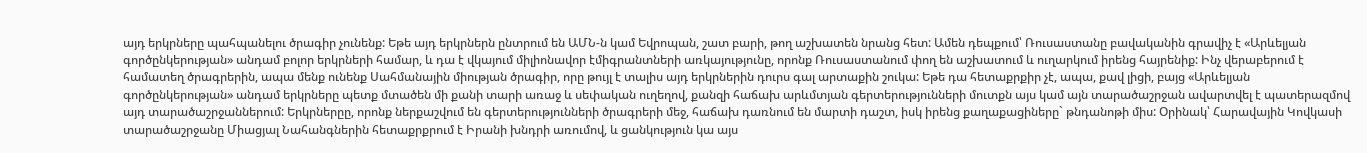այդ երկրները պահպանելու ծրագիր չունենք: Եթե այդ երկրներն ընտրում են ԱՄՆ-ն կամ Եվրոպան, շատ բարի, թող աշխատեն նրանց հետ: Ամեն դեպքում՝ Ռուսաստանը բավականին գրավիչ է «Արևելյան գործընկերության» անդամ բոլոր երկրների համար, և դա է վկայում միլիոնավոր էմիգրանտների առկայությունը, որոնք Ռուսաստանում փող են աշխատում և ուղարկում իրենց հայրենիք: Ինչ վերաբերում է համատեղ ծրագրերին, ապա մենք ունենք Սահմանային միության ծրագիր, որը թույլ է տալիս այդ երկրներին դուրս գալ արտաքին շուկա: Եթե դա հետաքրքիր չէ, ապա, քավ լիցի, բայց «Արևելյան գործընկերության» անդամ երկրները պետք մտածեն մի քանի տարի առաջ և սեփական ուղեղով, քանզի հաճախ արևմտյան գերտերությունների մուտքն այս կամ այն տարածաշրջան ավարտվել է պատերազմով այդ տարածաշրջաններում: Երկրներըը, որոնք ներքաշվում են գերտերությունների ծրագրերի մեջ, հաճախ դառնում են մարտի դաշտ, իսկ իրենց քաղաքացիները` թնդանոթի միս: Օրինակ՝ Հարավային Կովկասի տարածաշրջանը Միացյալ Նահանգներին հետաքրքրում է Իրանի խնդրի առումով, և ցանկություն կա այս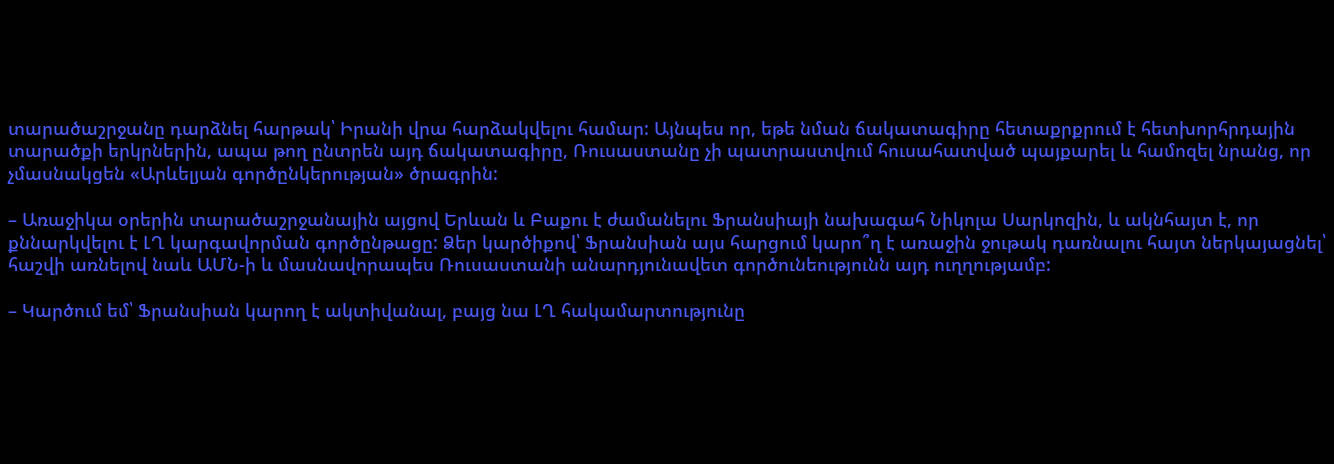տարածաշրջանը դարձնել հարթակ՝ Իրանի վրա հարձակվելու համար: Այնպես որ, եթե նման ճակատագիրը հետաքրքրում է հետխորհրդային տարածքի երկրներին, ապա թող ընտրեն այդ ճակատագիրը, Ռուսաստանը չի պատրաստվում հուսահատված պայքարել և համոզել նրանց, որ չմասնակցեն «Արևելյան գործընկերության» ծրագրին:

– Առաջիկա օրերին տարածաշրջանային այցով Երևան և Բաքու է ժամանելու Ֆրանսիայի նախագահ Նիկոլա Սարկոզին, և ակնհայտ է, որ քննարկվելու է ԼՂ կարգավորման գործընթացը: Ձեր կարծիքով՝ Ֆրանսիան այս հարցում կարո՞ղ է առաջին ջութակ դառնալու հայտ ներկայացնել՝ հաշվի առնելով նաև ԱՄՆ-ի և մասնավորապես Ռուսաստանի անարդյունավետ գործունեությունն այդ ուղղությամբ:

– Կարծում եմ՝ Ֆրանսիան կարող է ակտիվանալ, բայց նա ԼՂ հակամարտությունը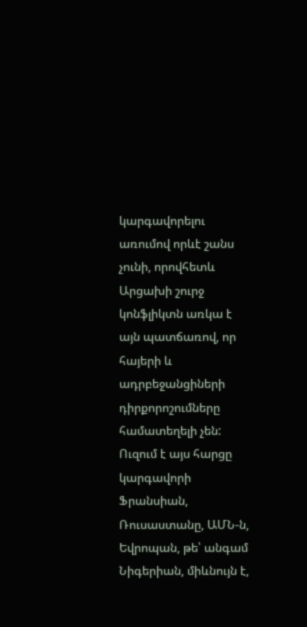կարգավորելու առումով որևէ շանս չունի, որովհետև Արցախի շուրջ կոնֆլիկտն առկա է այն պատճառով, որ հայերի և ադրբեջանցիների դիրքորոշումները համատեղելի չեն: Ուզում է այս հարցը կարգավորի Ֆրանսիան, Ռուսաստանը, ԱՄՆ-ն, Եվրոպան, թե՝ անգամ Նիգերիան, միևնույն է,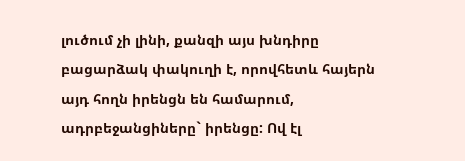լուծում չի լինի, քանզի այս խնդիրը բացարձակ փակուղի է, որովհետև հայերն այդ հողն իրենցն են համարում, ադրբեջանցիները` իրենցը: Ով էլ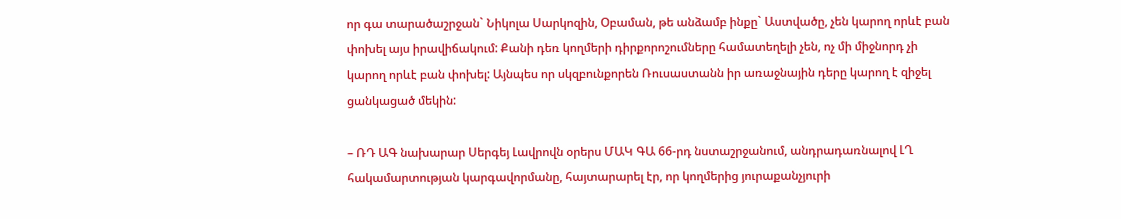որ գա տարածաշրջան` Նիկոլա Սարկոզին, Օբաման, թե անձամբ ինքը` Աստվածը, չեն կարող որևէ բան փոխել այս իրավիճակում: Քանի դեռ կողմերի դիրքորոշումները համատեղելի չեն, ոչ մի միջնորդ չի կարող որևէ բան փոխել: Այնպես որ սկզբունքորեն Ռուսաստանն իր առաջնային դերը կարող է զիջել ցանկացած մեկին:

– ՌԴ ԱԳ նախարար Սերգեյ Լավրովն օրերս ՄԱԿ ԳԱ 66-րդ նստաշրջանում, անդրադառնալով ԼՂ հակամարտության կարգավորմանը, հայտարարել էր, որ կողմերից յուրաքանչյուրի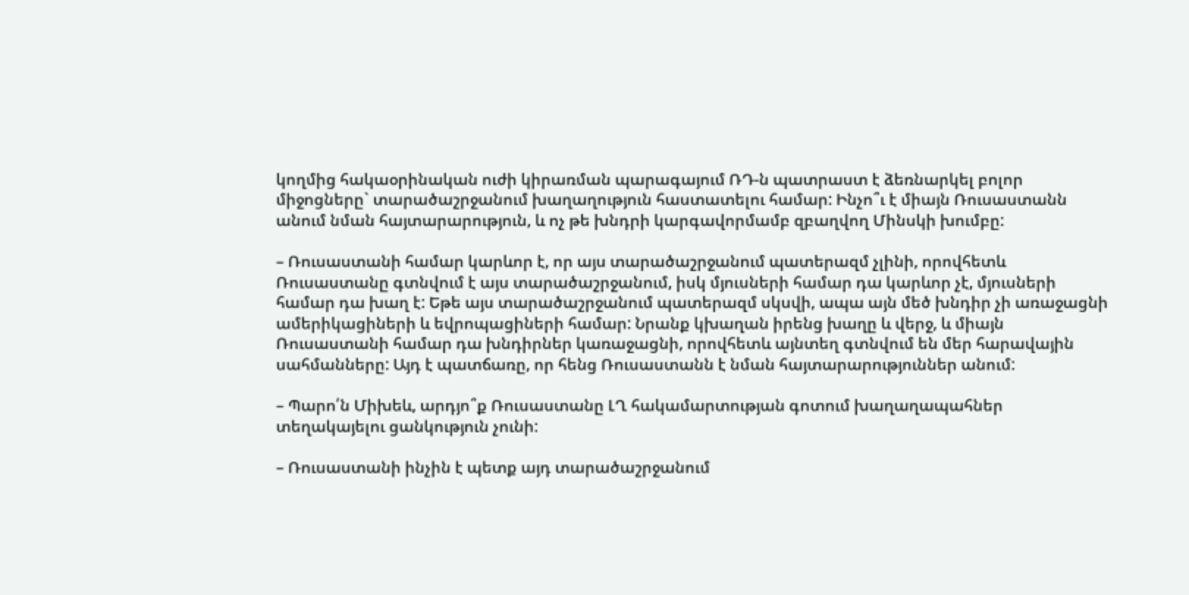կողմից հակաօրինական ուժի կիրառման պարագայում ՌԴ-ն պատրաստ է ձեռնարկել բոլոր միջոցները` տարածաշրջանում խաղաղություն հաստատելու համար: Ինչո՞ւ է միայն Ռուսաստանն անում նման հայտարարություն, և ոչ թե խնդրի կարգավորմամբ զբաղվող Մինսկի խումբը:

– Ռուսաստանի համար կարևոր է, որ այս տարածաշրջանում պատերազմ չլինի, որովհետև Ռուսաստանը գտնվում է այս տարածաշրջանում, իսկ մյուսների համար դա կարևոր չէ, մյուսների համար դա խաղ է: Եթե այս տարածաշրջանում պատերազմ սկսվի, ապա այն մեծ խնդիր չի առաջացնի ամերիկացիների և եվրոպացիների համար: Նրանք կխաղան իրենց խաղը և վերջ, և միայն Ռուսաստանի համար դա խնդիրներ կառաջացնի, որովհետև այնտեղ գտնվում են մեր հարավային սահմանները: Այդ է պատճառը, որ հենց Ռուսաստանն է նման հայտարարություններ անում:

– Պարո՛ն Միխեև, արդյո՞ք Ռուսաստանը ԼՂ հակամարտության գոտում խաղաղապահներ տեղակայելու ցանկություն չունի:

– Ռուսաստանի ինչին է պետք այդ տարածաշրջանում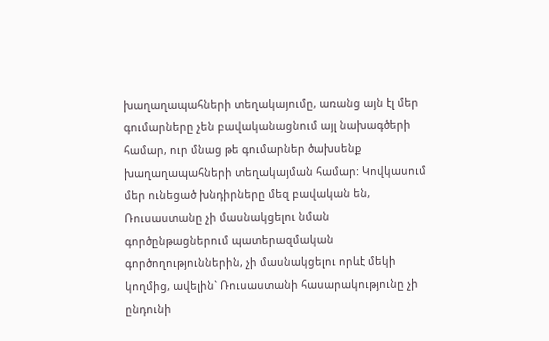խաղաղապահների տեղակայումը, առանց այն էլ մեր գումարները չեն բավականացնում այլ նախագծերի համար, ուր մնաց թե գումարներ ծախսենք խաղաղապահների տեղակայման համար: Կովկասում մեր ունեցած խնդիրները մեզ բավական են, Ռուսաստանը չի մասնակցելու նման գործընթացներում պատերազմական գործողություններին, չի մասնակցելու որևէ մեկի կողմից, ավելին` Ռուսաստանի հասարակությունը չի ընդունի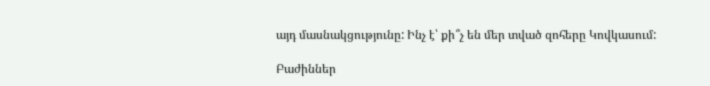այդ մասնակցությունը: Ինչ է՝ քի՞չ են մեր տված զոհերը Կովկասում:

Բաժիններ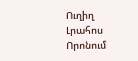Ուղիղ
Լրահոս
Որոնում